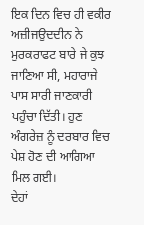ਇਕ ਦਿਨ ਵਿਚ ਹੀ ਵਕੀਰ ਅਜ਼ੀਜਉਦਦੀਨ ਨੇ ਮੁਰਕਰਾਫਟ ਬਾਰੇ ਜੇ ਕੁਝ ਜਾਣਿਆ ਸੀ, ਮਹਾਰਾਜੇ ਪਾਸ ਸਾਰੀ ਜਾਣਕਾਰੀ ਪਹੁੰਚਾ ਦਿੱਤੀ। ਹੁਣ ਅੰਗਰੇਜ਼ ਨੂੰ ਦਰਬਾਰ ਵਿਚ ਪੇਸ਼ ਹੋਣ ਦੀ ਆਗਿਆ ਮਿਲ ਗਈ।
ਦੇਹਾਂ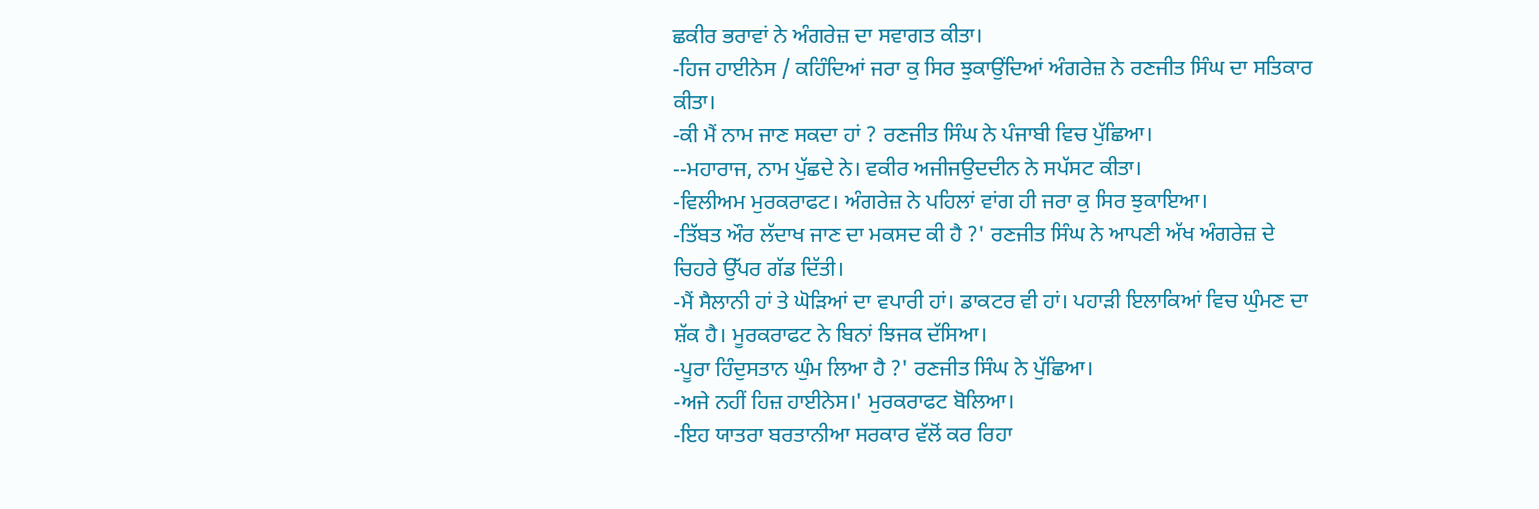ਛਕੀਰ ਭਰਾਵਾਂ ਨੇ ਅੰਗਰੇਜ਼ ਦਾ ਸਵਾਗਤ ਕੀਤਾ।
-ਹਿਜ ਹਾਈਨੇਸ / ਕਹਿੰਦਿਆਂ ਜਰਾ ਕੁ ਸਿਰ ਝੁਕਾਉਂਦਿਆਂ ਅੰਗਰੇਜ਼ ਨੇ ਰਣਜੀਤ ਸਿੰਘ ਦਾ ਸਤਿਕਾਰ ਕੀਤਾ।
-ਕੀ ਮੈਂ ਨਾਮ ਜਾਣ ਸਕਦਾ ਹਾਂ ? ਰਣਜੀਤ ਸਿੰਘ ਨੇ ਪੰਜਾਬੀ ਵਿਚ ਪੁੱਛਿਆ।
--ਮਹਾਰਾਜ, ਨਾਮ ਪੁੱਛਦੇ ਨੇ। ਵਕੀਰ ਅਜੀਜਉਦਦੀਨ ਨੇ ਸਪੱਸਟ ਕੀਤਾ।
-ਵਿਲੀਅਮ ਮੁਰਕਰਾਫਟ। ਅੰਗਰੇਜ਼ ਨੇ ਪਹਿਲਾਂ ਵਾਂਗ ਹੀ ਜਰਾ ਕੁ ਸਿਰ ਝੁਕਾਇਆ।
-ਤਿੱਬਤ ਔਰ ਲੱਦਾਖ ਜਾਣ ਦਾ ਮਕਸਦ ਕੀ ਹੈ ?' ਰਣਜੀਤ ਸਿੰਘ ਨੇ ਆਪਣੀ ਅੱਖ ਅੰਗਰੇਜ਼ ਦੇ ਚਿਹਰੇ ਉੱਪਰ ਗੱਡ ਦਿੱਤੀ।
-ਮੈਂ ਸੈਲਾਨੀ ਹਾਂ ਤੇ ਘੋੜਿਆਂ ਦਾ ਵਪਾਰੀ ਹਾਂ। ਡਾਕਟਰ ਵੀ ਹਾਂ। ਪਹਾੜੀ ਇਲਾਕਿਆਂ ਵਿਚ ਘੁੰਮਣ ਦਾ ਸ਼ੱਕ ਹੈ। ਮੂਰਕਰਾਫਟ ਨੇ ਬਿਨਾਂ ਝਿਜਕ ਦੱਸਿਆ।
-ਪੂਰਾ ਹਿੰਦੁਸਤਾਨ ਘੁੰਮ ਲਿਆ ਹੈ ?' ਰਣਜੀਤ ਸਿੰਘ ਨੇ ਪੁੱਛਿਆ।
-ਅਜੇ ਨਹੀਂ ਹਿਜ਼ ਹਾਈਨੇਸ।' ਮੁਰਕਰਾਫਟ ਬੋਲਿਆ।
-ਇਹ ਯਾਤਰਾ ਬਰਤਾਨੀਆ ਸਰਕਾਰ ਵੱਲੋਂ ਕਰ ਰਿਹਾ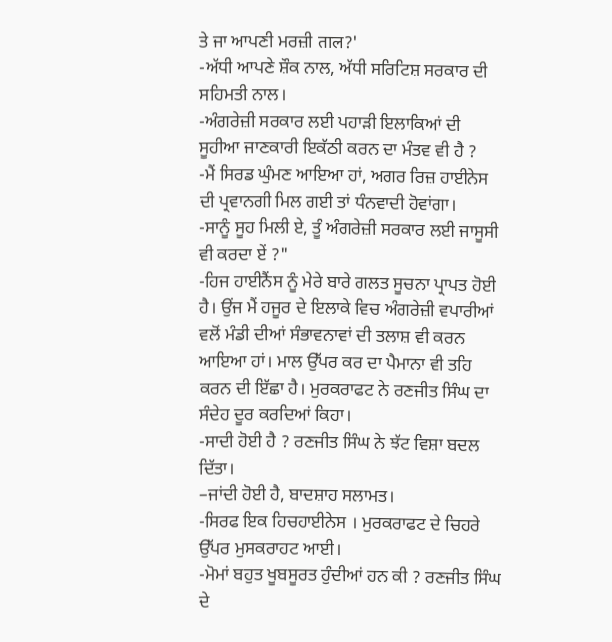ਤੇ ਜਾ ਆਪਣੀ ਮਰਜ਼ੀ ताल?'
-ਅੱਧੀ ਆਪਣੇ ਸ਼ੌਕ ਨਾਲ, ਅੱਧੀ ਸਰਿਟਿਸ਼ ਸਰਕਾਰ ਦੀ ਸਹਿਮਤੀ ਨਾਲ।
-ਅੰਗਰੇਜ਼ੀ ਸਰਕਾਰ ਲਈ ਪਹਾੜੀ ਇਲਾਕਿਆਂ ਦੀ ਸੂਹੀਆ ਜਾਣਕਾਰੀ ਇਕੱਠੀ ਕਰਨ ਦਾ ਮੰਤਵ ਵੀ ਹੈ ?
-ਮੈਂ ਸਿਰਡ ਘੁੰਮਣ ਆਇਆ ਹਾਂ, ਅਗਰ ਰਿਜ਼ ਹਾਈਨੇਸ ਦੀ ਪ੍ਰਵਾਨਗੀ ਮਿਲ ਗਈ ਤਾਂ ਧੰਨਵਾਦੀ ਹੋਵਾਂਗਾ।
-ਸਾਨੂੰ ਸੂਹ ਮਿਲੀ ਏ, ਤੂੰ ਅੰਗਰੇਜ਼ੀ ਸਰਕਾਰ ਲਈ ਜਾਸੂਸੀ ਵੀ ਕਰਦਾ ਏਂ ?"
-ਹਿਜ ਹਾਈਨੈਂਸ ਨੂੰ ਮੇਰੇ ਬਾਰੇ ਗਲਤ ਸੂਚਨਾ ਪ੍ਰਾਪਤ ਹੋਈ ਹੈ। ਉਂਜ ਮੈਂ ਹਜੂਰ ਦੇ ਇਲਾਕੇ ਵਿਚ ਅੰਗਰੇਜ਼ੀ ਵਪਾਰੀਆਂ ਵਲੋਂ ਮੰਡੀ ਦੀਆਂ ਸੰਭਾਵਨਾਵਾਂ ਦੀ ਤਲਾਸ਼ ਵੀ ਕਰਨ ਆਇਆ ਹਾਂ। ਮਾਲ ਉੱਪਰ ਕਰ ਦਾ ਪੈਮਾਨਾ ਵੀ ਤਹਿ ਕਰਨ ਦੀ ਇੱਛਾ ਹੈ। ਮੁਰਕਰਾਫਟ ਨੇ ਰਣਜੀਤ ਸਿੰਘ ਦਾ ਸੰਦੇਹ ਦੂਰ ਕਰਦਿਆਂ ਕਿਹਾ।
-ਸਾਦੀ ਹੋਈ ਹੈ ? ਰਣਜੀਤ ਸਿੰਘ ਨੇ ਝੱਟ ਵਿਸ਼ਾ ਬਦਲ ਦਿੱਤਾ।
–ਜਾਂਦੀ ਹੋਈ ਹੈ, ਬਾਦਸ਼ਾਹ ਸਲਾਮਤ।
-ਸਿਰਫ ਇਕ ਹਿਚਹਾਈਨੇਸ । ਮੁਰਕਰਾਫਟ ਦੇ ਚਿਹਰੇ ਉੱਪਰ ਮੁਸਕਰਾਹਟ ਆਈ।
-ਮੋਮਾਂ ਬਹੁਤ ਖੂਬਸੂਰਤ ਹੁੰਦੀਆਂ ਹਨ ਕੀ ? ਰਣਜੀਤ ਸਿੰਘ ਦੇ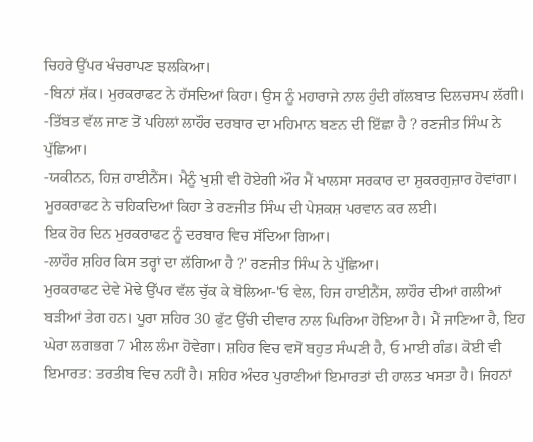ਚਿਹਰੇ ਉੱਪਰ ਖੰਚਰਾਪਣ ਝਲਕਿਆ।
-ਬਿਨਾਂ ਸ਼ੱਕ। ਮੁਰਕਰਾਫਟ ਨੇ ਹੱਸਦਿਆਂ ਕਿਹਾ। ਉਸ ਨੂੰ ਮਹਾਰਾਜੇ ਨਾਲ ਹੁੰਦੀ ਗੱਲਬਾਤ ਦਿਲਚਸਪ ਲੱਗੀ।
-ਤਿੱਬਤ ਵੱਲ ਜਾਣ ਤੋਂ ਪਹਿਲਾਂ ਲਾਹੌਰ ਦਰਬਾਰ ਦਾ ਮਹਿਮਾਨ ਬਣਨ ਦੀ ਇੱਛਾ ਹੈ ? ਰਣਜੀਤ ਸਿੰਘ ਨੇ ਪੁੱਛਿਆ।
-ਯਕੀਨਨ, ਹਿਜ਼ ਹਾਈਨੈਂਸ। ਮੈਨੂੰ ਖੁਸ਼ੀ ਵੀ ਹੋਏਗੀ ਔਰ ਮੈਂ ਖਾਲਸਾ ਸਰਕਾਰ ਦਾ ਸ਼ੁਕਰਗੁਜ਼ਾਰ ਹੋਵਾਂਗਾ। ਮੂਰਕਰਾਫਟ ਨੇ ਚਹਿਕਦਿਆਂ ਕਿਹਾ ਤੇ ਰਣਜੀਤ ਸਿੰਘ ਦੀ ਪੇਸ਼ਕਸ਼ ਪਰਵਾਨ ਕਰ ਲਈ।
ਇਕ ਹੋਰ ਦਿਨ ਮੁਰਕਰਾਫਟ ਨੂੰ ਦਰਬਾਰ ਵਿਚ ਸੱਦਿਆ ਗਿਆ।
-ਲਾਹੌਰ ਸ਼ਹਿਰ ਕਿਸ ਤਰ੍ਹਾਂ ਦਾ ਲੱਗਿਆ ਹੈ ?' ਰਣਜੀਤ ਸਿੰਘ ਨੇ ਪੁੱਛਿਆ।
ਮੁਰਕਰਾਫਟ ਦੇਵੇ ਮੋਢੇ ਉੱਪਰ ਵੱਲ ਚੁੱਕ ਕੇ ਬੋਲਿਆ-'ਓ ਵੇਲ, ਹਿਜ ਹਾਈਨੈਂਸ, ਲਾਹੌਰ ਦੀਆਂ ਗਲੀਆਂ ਬੜੀਆਂ ਤੇਗ ਹਨ। ਪੂਰਾ ਸ਼ਹਿਰ 30 ਫੁੱਟ ਉੱਚੀ ਦੀਵਾਰ ਨਾਲ ਘਿਰਿਆ ਹੋਇਆ ਹੈ। ਮੈਂ ਜਾਣਿਆ ਹੈ, ਇਹ ਘੇਰਾ ਲਗਭਗ 7 ਮੀਲ ਲੰਮਾ ਹੋਵੇਗਾ। ਸ਼ਹਿਰ ਵਿਚ ਵਸੋਂ ਬਹੁਤ ਸੰਘਣੀ ਹੈ, ਓ ਮਾਈ ਗੰਡ। ਕੋਈ ਵੀ ਇਮਾਰਤ: ਤਰਤੀਬ ਵਿਚ ਨਹੀਂ ਹੈ। ਸ਼ਹਿਰ ਅੰਦਰ ਪੁਰਾਣੀਆਂ ਇਮਾਰਤਾਂ ਦੀ ਹਾਲਤ ਖਸਤਾ ਹੈ। ਜਿਹਨਾਂ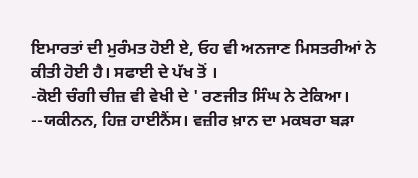ਇਮਾਰਤਾਂ ਦੀ ਮੁਰੰਮਤ ਹੋਈ ਏ, ਓਹ ਵੀ ਅਨਜਾਣ ਮਿਸਤਰੀਆਂ ਨੇ ਕੀਤੀ ਹੋਈ ਹੈ। ਸਫਾਈ ਦੇ ਪੱਖ ਤੋਂ ।
-ਕੋਈ ਚੰਗੀ ਚੀਜ਼ ਵੀ ਵੇਖੀ ਦੇ ' ਰਣਜੀਤ ਸਿੰਘ ਨੇ ਟੇਕਿਆ।
--ਯਕੀਨਨ, ਹਿਜ਼ ਹਾਈਨੈਂਸ। ਵਜ਼ੀਰ ਖ਼ਾਨ ਦਾ ਮਕਬਰਾ ਬੜਾ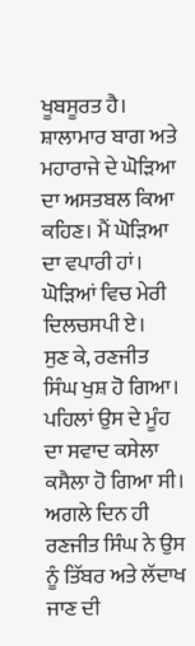ਖੂਬਸੂਰਤ ਹੈ। ਸ਼ਾਲਾਮਾਰ ਬਾਗ ਅਤੇ ਮਹਾਰਾਜੇ ਦੇ ਘੋੜਿਆ ਦਾ ਅਸਤਬਲ ਕਿਆ ਕਹਿਣ। ਮੈਂ ਘੋੜਿਆ ਦਾ ਵਪਾਰੀ ਹਾਂ। ਘੋੜਿਆਂ ਵਿਚ ਮੇਰੀ ਦਿਲਚਸਪੀ ਏ।
ਸੁਣ ਕੇ, ਰਣਜੀਤ ਸਿੰਘ ਖੁਸ਼ ਹੋ ਗਿਆ। ਪਹਿਲਾਂ ਉਸ ਦੇ ਮੂੰਹ ਦਾ ਸਵਾਦ ਕਸੇਲਾ ਕਸੈਲਾ ਹੋ ਗਿਆ ਸੀ। ਅਗਲੇ ਦਿਨ ਹੀ ਰਣਜੀਤ ਸਿੰਘ ਨੇ ਉਸ ਨੂੰ ਤਿੱਬਰ ਅਤੇ ਲੱਦਾਖ ਜਾਣ ਦੀ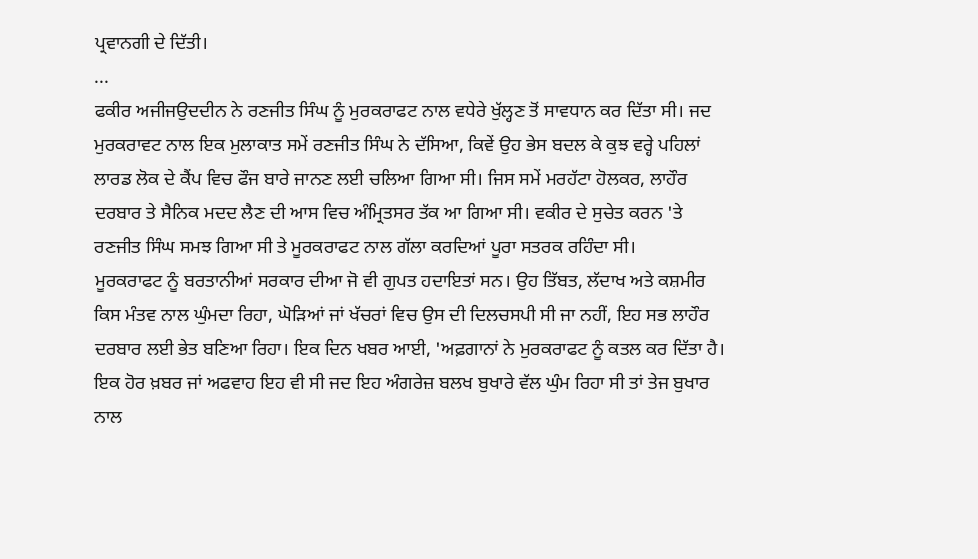ਪ੍ਰਵਾਨਗੀ ਦੇ ਦਿੱਤੀ।
...
ਫਕੀਰ ਅਜੀਜਉਦਦੀਨ ਨੇ ਰਣਜੀਤ ਸਿੰਘ ਨੂੰ ਮੁਰਕਰਾਫਟ ਨਾਲ ਵਧੇਰੇ ਖੁੱਲ੍ਹਣ ਤੋਂ ਸਾਵਧਾਨ ਕਰ ਦਿੱਤਾ ਸੀ। ਜਦ ਮੁਰਕਰਾਵਟ ਨਾਲ ਇਕ ਮੁਲਾਕਾਤ ਸਮੇਂ ਰਣਜੀਤ ਸਿੰਘ ਨੇ ਦੱਸਿਆ, ਕਿਵੇਂ ਉਹ ਭੇਸ ਬਦਲ ਕੇ ਕੁਝ ਵਰ੍ਹੇ ਪਹਿਲਾਂ ਲਾਰਡ ਲੋਕ ਦੇ ਕੈਂਪ ਵਿਚ ਫੌਜ ਬਾਰੇ ਜਾਨਣ ਲਈ ਚਲਿਆ ਗਿਆ ਸੀ। ਜਿਸ ਸਮੇਂ ਮਰਹੱਟਾ ਹੋਲਕਰ, ਲਾਹੌਰ ਦਰਬਾਰ ਤੇ ਸੈਨਿਕ ਮਦਦ ਲੈਣ ਦੀ ਆਸ ਵਿਚ ਅੰਮ੍ਰਿਤਸਰ ਤੱਕ ਆ ਗਿਆ ਸੀ। ਵਕੀਰ ਦੇ ਸੁਚੇਤ ਕਰਨ 'ਤੇ ਰਣਜੀਤ ਸਿੰਘ ਸਮਝ ਗਿਆ ਸੀ ਤੇ ਮੂਰਕਰਾਫਟ ਨਾਲ ਗੱਲਾ ਕਰਦਿਆਂ ਪੂਰਾ ਸਤਰਕ ਰਹਿੰਦਾ ਸੀ।
ਮੂਰਕਰਾਫਟ ਨੂੰ ਬਰਤਾਨੀਆਂ ਸਰਕਾਰ ਦੀਆ ਜੋ ਵੀ ਗੁਪਤ ਹਦਾਇਤਾਂ ਸਨ। ਉਹ ਤਿੱਬਤ, ਲੱਦਾਖ ਅਤੇ ਕਸ਼ਮੀਰ ਕਿਸ ਮੰਤਵ ਨਾਲ ਘੁੰਮਦਾ ਰਿਹਾ, ਘੋੜਿਆਂ ਜਾਂ ਖੱਚਰਾਂ ਵਿਚ ਉਸ ਦੀ ਦਿਲਚਸਪੀ ਸੀ ਜਾ ਨਹੀਂ, ਇਹ ਸਭ ਲਾਹੌਰ ਦਰਬਾਰ ਲਈ ਭੇਤ ਬਣਿਆ ਰਿਹਾ। ਇਕ ਦਿਨ ਖਬਰ ਆਈ, 'ਅਫ਼ਗਾਨਾਂ ਨੇ ਮੁਰਕਰਾਫਟ ਨੂੰ ਕਤਲ ਕਰ ਦਿੱਤਾ ਹੈ। ਇਕ ਹੋਰ ਖ਼ਬਰ ਜਾਂ ਅਫਵਾਹ ਇਹ ਵੀ ਸੀ ਜਦ ਇਹ ਅੰਗਰੇਜ਼ ਬਲਖ ਬੁਖਾਰੇ ਵੱਲ ਘੁੰਮ ਰਿਹਾ ਸੀ ਤਾਂ ਤੇਜ ਬੁਖਾਰ ਨਾਲ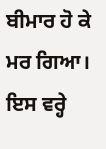ਬੀਮਾਰ ਹੋ ਕੇ ਮਰ ਗਿਆ।
ਇਸ ਵਰ੍ਹੇ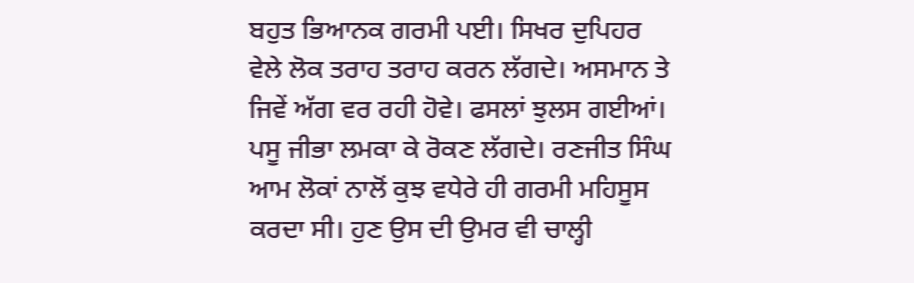ਬਹੁਤ ਭਿਆਨਕ ਗਰਮੀ ਪਈ। ਸਿਖਰ ਦੁਪਿਹਰ ਵੇਲੇ ਲੋਕ ਤਰਾਹ ਤਰਾਹ ਕਰਨ ਲੱਗਦੇ। ਅਸਮਾਨ ਤੇ ਜਿਵੇਂ ਅੱਗ ਵਰ ਰਹੀ ਹੋਵੇ। ਫਸਲਾਂ ਝੁਲਸ ਗਈਆਂ। ਪਸੂ ਜੀਭਾ ਲਮਕਾ ਕੇ ਰੋਕਣ ਲੱਗਦੇ। ਰਣਜੀਤ ਸਿੰਘ ਆਮ ਲੋਕਾਂ ਨਾਲੋਂ ਕੁਝ ਵਧੇਰੇ ਹੀ ਗਰਮੀ ਮਹਿਸੂਸ ਕਰਦਾ ਸੀ। ਹੁਣ ਉਸ ਦੀ ਉਮਰ ਵੀ ਚਾਲ੍ਹੀ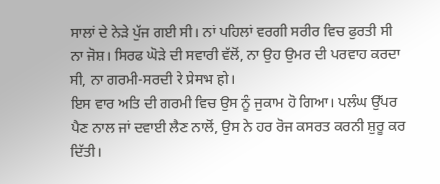ਸਾਲਾਂ ਦੇ ਨੇੜੇ ਪੁੱਜ ਗਈ ਸੀ। ਨਾਂ ਪਹਿਲਾਂ ਵਰਗੀ ਸਰੀਰ ਵਿਚ ਫੁਰਤੀ ਸੀ ਨਾ ਜੋਸ਼। ਸਿਰਫ ਘੋੜੇ ਦੀ ਸਵਾਰੀ ਵੱਲੋਂ, ਨਾ ਉਹ ਉਮਰ ਦੀ ਪਰਵਾਹ ਕਰਦਾ ਸੀ, ਨਾ ਗਰਮੀ-ਸਰਦੀ रे प्रेमभ हो।
ਇਸ ਵਾਰ ਅਤਿ ਦੀ ਗਰਮੀ ਵਿਚ ਉਸ ਨੂੰ ਜੁਕਾਮ ਹੋ ਗਿਆ। ਪਲੰਘ ਉੱਪਰ ਪੈਣ ਨਾਲ ਜਾਂ ਦਵਾਈ ਲੈਣ ਨਾਲੋਂ, ਉਸ ਨੇ ਹਰ ਰੋਜ ਕਸਰਤ ਕਰਨੀ ਸ਼ੁਰੂ ਕਰ ਦਿੱਤੀ।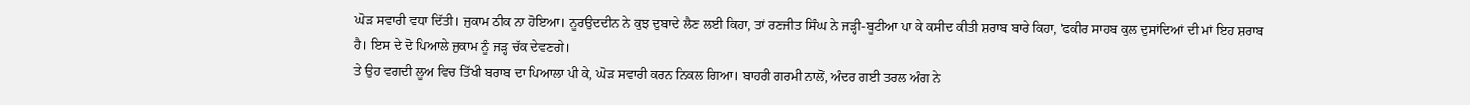ਘੋੜ ਸਵਾਰੀ ਵਧਾ ਦਿੱਤੀ। ਜੁਕਾਮ ਠੀਕ ਨਾ ਹੋਇਆ। ਨੂਰਉਦਦੀਨ ਨੇ ਕੁਝ ਦੁਬਾਦੇ ਲੈਣ ਲਈ ਕਿਹਾ, ਤਾਂ ਰਣਜੀਤ ਸਿੰਘ ਨੇ ਜੜ੍ਹੀ-ਬੂਟੀਆ ਪਾ ਕੇ ਕਸੀਦ ਕੀਤੀ ਸ਼ਰਾਬ ਬਾਰੇ ਕਿਹਾ, 'ਫਕੀਰ ਸਾਹਬ ਕੁਲ ਦੁਸਾਂਦਿਆਂ ਦੀ ਮਾਂ ਇਹ ਸ਼ਰਾਬ ਹੈ। ਇਸ ਦੇ ਦੋ ਪਿਆਲੇ ਜੁਕਾਮ ਨੂੰ ਜੜ੍ਹ ਚੱਕ ਦੇਵਣਗੇ।
ਤੇ ਉਹ ਵਗਦੀ ਲੂਅ ਵਿਚ ਤਿੱਖੀ ਬਰਾਬ ਦਾ ਪਿਆਲਾ ਪੀ ਕੇ, ਘੋੜ ਸਵਾਰੀ ਕਰਨ ਨਿਕਲ ਗਿਆ। ਬਾਹਰੀ ਗਰਮੀ ਨਾਲੋਂ, ਅੰਦਰ ਗਈ ਤਰਲ ਅੰਗ ਨੇ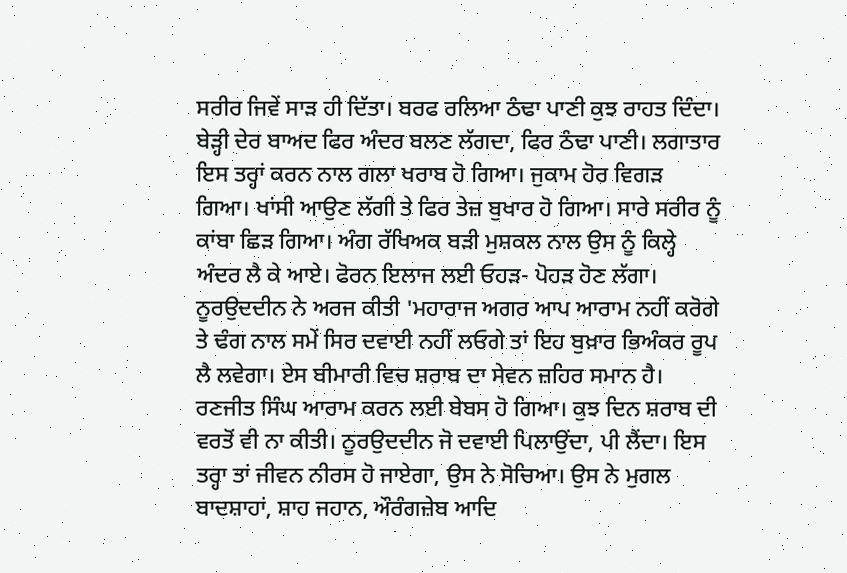ਸਰੀਰ ਜਿਵੇਂ ਸਾੜ ਹੀ ਦਿੱਤਾ। ਬਰਫ ਰਲਿਆ ਠੰਢਾ ਪਾਣੀ ਕੁਝ ਰਾਹਤ ਦਿੰਦਾ। ਬੇੜ੍ਹੀ ਦੇਰ ਬਾਅਦ ਫਿਰ ਅੰਦਰ ਬਲਣ ਲੱਗਦਾ, ਫਿਰ ਠੰਢਾ ਪਾਣੀ। ਲਗਾਤਾਰ ਇਸ ਤਰ੍ਹਾਂ ਕਰਨ ਨਾਲ ਗਲਾ ਖਰਾਬ ਹੋ ਗਿਆ। ਜੁਕਾਮ ਹੋਰ ਵਿਗੜ ਗਿਆ। ਖਾਂਸੀ ਆਉਣ ਲੱਗੀ ਤੇ ਫਿਰ ਤੇਜ਼ ਬੁਖਾਰ ਹੋ ਗਿਆ। ਸਾਰੇ ਸਰੀਰ ਨੂੰ ਕਾਂਬਾ ਛਿੜ ਗਿਆ। ਅੰਗ ਰੱਖਿਅਕ ਬੜੀ ਮੁਸ਼ਕਲ ਨਾਲ ਉਸ ਨੂੰ ਕਿਲ੍ਹੇ ਅੰਦਰ ਲੈ ਕੇ ਆਏ। ਫੋਰਨ ਇਲਾਜ ਲਈ ਓਹੜ- ਪੋਹੜ ਹੋਣ ਲੱਗਾ। ਨੂਰਉਦਦੀਨ ਨੇ ਅਰਜ ਕੀਤੀ 'ਮਹਾਰਾਜ ਅਗਰ ਆਪ ਆਰਾਮ ਨਹੀਂ ਕਰੋਗੇ ਤੇ ਢੰਗ ਨਾਲ ਸਮੇਂ ਸਿਰ ਦਵਾਈ ਨਹੀਂ ਲਓਗੇ ਤਾਂ ਇਹ ਬੁਖ਼ਾਰ ਭਿਅੰਕਰ ਰੂਪ ਲੈ ਲਵੇਗਾ। ਏਸ ਬੀਮਾਰੀ ਵਿਚ ਸ਼ਰਾਬ ਦਾ ਸੇਵਨ ਜ਼ਹਿਰ ਸਮਾਨ ਹੈ।
ਰਣਜੀਤ ਸਿੰਘ ਆਰਾਮ ਕਰਨ ਲਈ ਬੇਬਸ ਹੋ ਗਿਆ। ਕੁਝ ਦਿਨ ਸ਼ਰਾਬ ਦੀ ਵਰਤੋਂ ਵੀ ਨਾ ਕੀਤੀ। ਨੂਰਉਦਦੀਨ ਜੋ ਦਵਾਈ ਪਿਲਾਉਂਦਾ, ਪੀ ਲੈਂਦਾ। ਇਸ ਤਰ੍ਹਾ ਤਾਂ ਜੀਵਨ ਨੀਰਸ ਹੋ ਜਾਏਗਾ, ਉਸ ਨੇ ਸੋਚਿਆ। ਉਸ ਨੇ ਮੁਗਲ ਬਾਦਸ਼ਾਹਾਂ, ਸ਼ਾਹ ਜਹਾਨ, ਔਰੰਗਜ਼ੇਬ ਆਦਿ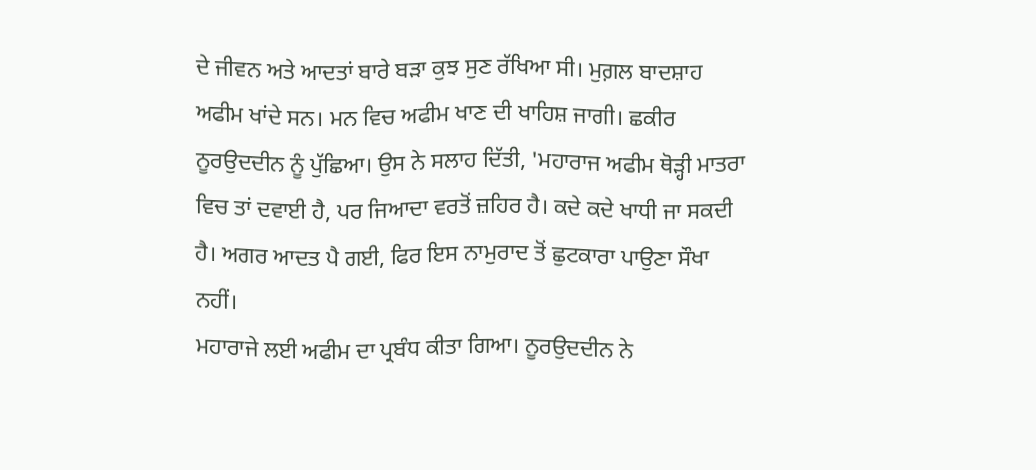ਦੇ ਜੀਵਨ ਅਤੇ ਆਦਤਾਂ ਬਾਰੇ ਬੜਾ ਕੁਝ ਸੁਣ ਰੱਖਿਆ ਸੀ। ਮੁਗ਼ਲ ਬਾਦਸ਼ਾਹ ਅਫੀਮ ਖਾਂਦੇ ਸਨ। ਮਨ ਵਿਚ ਅਫੀਮ ਖਾਣ ਦੀ ਖਾਹਿਸ਼ ਜਾਗੀ। ਛਕੀਰ ਨੂਰਉਦਦੀਨ ਨੂੰ ਪੁੱਛਿਆ। ਉਸ ਨੇ ਸਲਾਹ ਦਿੱਤੀ, 'ਮਹਾਰਾਜ ਅਫੀਮ ਥੋੜ੍ਹੀ ਮਾਤਰਾ ਵਿਚ ਤਾਂ ਦਵਾਈ ਹੈ, ਪਰ ਜਿਆਦਾ ਵਰਤੋਂ ਜ਼ਹਿਰ ਹੈ। ਕਦੇ ਕਦੇ ਖਾਧੀ ਜਾ ਸਕਦੀ ਹੈ। ਅਗਰ ਆਦਤ ਪੈ ਗਈ, ਫਿਰ ਇਸ ਨਾਮੁਰਾਦ ਤੋਂ ਛੁਟਕਾਰਾ ਪਾਉਣਾ ਸੌਖਾ ਨਹੀਂ।
ਮਹਾਰਾਜੇ ਲਈ ਅਫੀਮ ਦਾ ਪ੍ਰਬੰਧ ਕੀਤਾ ਗਿਆ। ਨੂਰਉਦਦੀਨ ਨੇ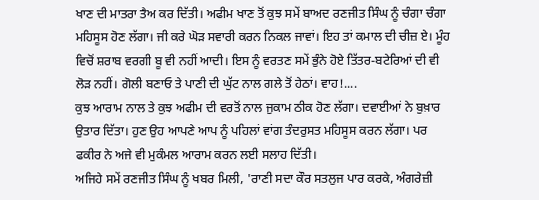ਖਾਣ ਦੀ ਮਾਤਰਾ ਤੈਅ ਕਰ ਦਿੱਤੀ। ਅਫੀਮ ਖਾਣ ਤੋਂ ਕੁਝ ਸਮੇਂ ਬਾਅਦ ਰਣਜੀਤ ਸਿੰਘ ਨੂੰ ਚੰਗਾ ਚੰਗਾ ਮਹਿਸੂਸ ਹੋਣ ਲੱਗਾ। ਜੀ ਕਰੇ ਘੋੜ ਸਵਾਰੀ ਕਰਨ ਨਿਕਲ ਜਾਵਾਂ। ਇਹ ਤਾਂ ਕਮਾਲ ਦੀ ਚੀਜ਼ ਏ। ਮੂੰਹ ਵਿਚੋਂ ਸ਼ਰਾਬ ਵਰਗੀ ਬੂ ਵੀ ਨਹੀਂ ਆਦੀ। ਇਸ ਨੂੰ ਵਰਤਣ ਸਮੇਂ ਭੁੰਨੇ ਹੋਏ ਤਿੱਤਰ-ਬਟੇਰਿਆਂ ਦੀ ਵੀ ਲੋੜ ਨਹੀਂ। ਗੋਲੀ ਬਣਾਓ ਤੇ ਪਾਣੀ ਦੀ ਘੁੱਟ ਨਾਲ ਗਲੇ ਤੋਂ ਹੇਠਾਂ। ਵਾਹ!....
ਕੁਝ ਆਰਾਮ ਨਾਲ ਤੇ ਕੁਝ ਅਫੀਮ ਦੀ ਵਰਤੋਂ ਨਾਲ ਜੁਕਾਮ ਠੀਕ ਹੋਣ ਲੱਗਾ। ਦਵਾਈਆਂ ਨੇ ਬੁਖ਼ਾਰ ਉਤਾਰ ਦਿੱਤਾ। ਹੁਣ ਉਹ ਆਪਣੇ ਆਪ ਨੂੰ ਪਹਿਲਾਂ ਵਾਂਗ ਤੰਦਰੁਸਤ ਮਹਿਸੂਸ ਕਰਨ ਲੱਗਾ। ਪਰ ਫਕੀਰ ਨੇ ਅਜੇ ਵੀ ਮੁਕੰਮਲ ਆਰਾਮ ਕਰਨ ਲਈ ਸਲਾਹ ਦਿੱਤੀ।
ਅਜਿਹੇ ਸਮੇਂ ਰਣਜੀਤ ਸਿੰਘ ਨੂੰ ਖਬਰ ਮਿਲੀ, 'ਰਾਣੀ ਸਦਾ ਕੌਰ ਸਤਲੁਜ ਪਾਰ ਕਰਕੇ, ਅੰਗਰੇਜ਼ੀ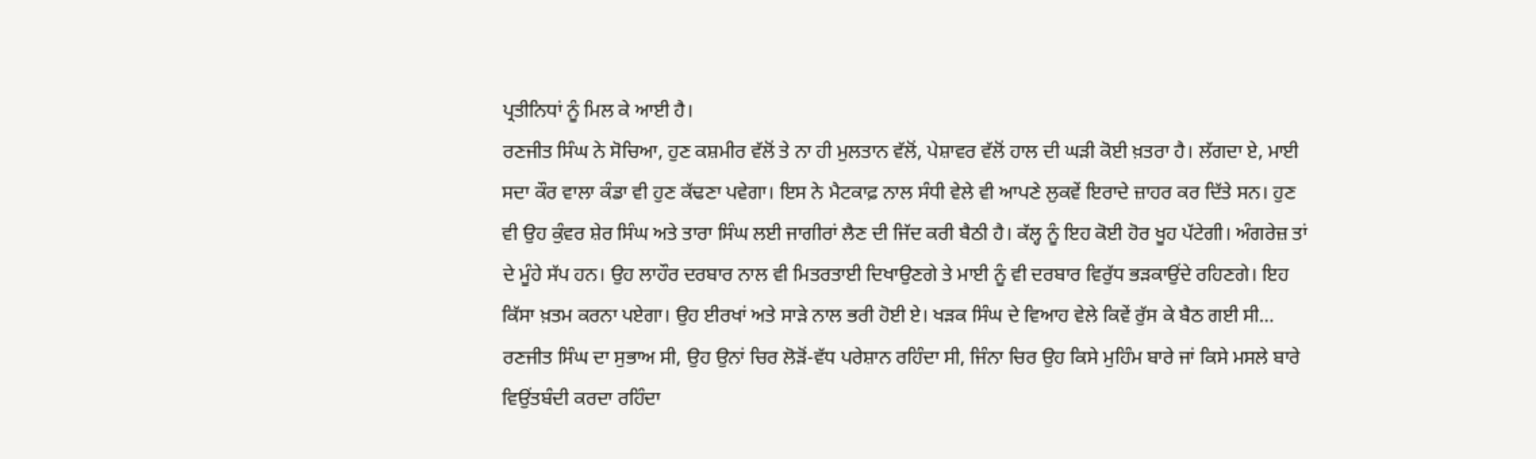ਪ੍ਰਤੀਨਿਧਾਂ ਨੂੰ ਮਿਲ ਕੇ ਆਈ ਹੈ।
ਰਣਜੀਤ ਸਿੰਘ ਨੇ ਸੋਚਿਆ, ਹੁਣ ਕਸ਼ਮੀਰ ਵੱਲੋਂ ਤੇ ਨਾ ਹੀ ਮੁਲਤਾਨ ਵੱਲੋਂ, ਪੇਸ਼ਾਵਰ ਵੱਲੋਂ ਹਾਲ ਦੀ ਘੜੀ ਕੋਈ ਖ਼ਤਰਾ ਹੈ। ਲੱਗਦਾ ਏ, ਮਾਈ ਸਦਾ ਕੌਰ ਵਾਲਾ ਕੰਡਾ ਵੀ ਹੁਣ ਕੱਢਣਾ ਪਵੇਗਾ। ਇਸ ਨੇ ਮੈਟਕਾਫ਼ ਨਾਲ ਸੰਧੀ ਵੇਲੇ ਵੀ ਆਪਣੇ ਲੁਕਵੇਂ ਇਰਾਦੇ ਜ਼ਾਹਰ ਕਰ ਦਿੱਤੇ ਸਨ। ਹੁਣ ਵੀ ਉਹ ਕੁੰਵਰ ਸ਼ੇਰ ਸਿੰਘ ਅਤੇ ਤਾਰਾ ਸਿੰਘ ਲਈ ਜਾਗੀਰਾਂ ਲੈਣ ਦੀ ਜਿੱਦ ਕਰੀ ਬੈਠੀ ਹੈ। ਕੱਲ੍ਹ ਨੂੰ ਇਹ ਕੋਈ ਹੋਰ ਖੂਹ ਪੱਟੇਗੀ। ਅੰਗਰੇਜ਼ ਤਾਂ ਦੇ ਮੂੰਹੇ ਸੱਪ ਹਨ। ਉਹ ਲਾਹੌਰ ਦਰਬਾਰ ਨਾਲ ਵੀ ਮਿਤਰਤਾਈ ਦਿਖਾਉਣਗੇ ਤੇ ਮਾਈ ਨੂੰ ਵੀ ਦਰਬਾਰ ਵਿਰੁੱਧ ਭੜਕਾਉਂਦੇ ਰਹਿਣਗੇ। ਇਹ ਕਿੱਸਾ ਖ਼ਤਮ ਕਰਨਾ ਪਏਗਾ। ਉਹ ਈਰਖਾਂ ਅਤੇ ਸਾੜੇ ਨਾਲ ਭਰੀ ਹੋਈ ਏ। ਖੜਕ ਸਿੰਘ ਦੇ ਵਿਆਹ ਵੇਲੇ ਕਿਵੇਂ ਰੁੱਸ ਕੇ ਬੈਠ ਗਈ ਸੀ...
ਰਣਜੀਤ ਸਿੰਘ ਦਾ ਸੁਭਾਅ ਸੀ, ਉਹ ਉਨਾਂ ਚਿਰ ਲੋੜੋਂ-ਵੱਧ ਪਰੇਸ਼ਾਨ ਰਹਿੰਦਾ ਸੀ, ਜਿੰਨਾ ਚਿਰ ਉਹ ਕਿਸੇ ਮੁਹਿੰਮ ਬਾਰੇ ਜਾਂ ਕਿਸੇ ਮਸਲੇ ਬਾਰੇ ਵਿਉਂਤਬੰਦੀ ਕਰਦਾ ਰਹਿੰਦਾ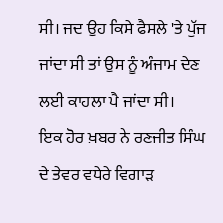ਸੀ। ਜਦ ਉਹ ਕਿਸੇ ਫੈਸਲੇ 'ਤੇ ਪੁੱਜ ਜਾਂਦਾ ਸੀ ਤਾਂ ਉਸ ਨੂੰ ਅੰਜਾਮ ਦੇਣ ਲਈ ਕਾਹਲਾ ਪੈ ਜਾਂਦਾ ਸੀ।
ਇਕ ਹੋਰ ਖ਼ਬਰ ਨੇ ਰਣਜੀਤ ਸਿੰਘ ਦੇ ਤੇਵਰ ਵਧੇਰੇ ਵਿਗਾੜ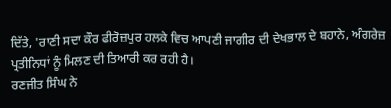ਦਿੱਤੇ, 'ਰਾਣੀ ਸਦਾ ਕੌਰ ਫੀਰੋਜ਼ਪੁਰ ਹਲਕੇ ਵਿਚ ਆਪਣੀ ਜਾਗੀਰ ਦੀ ਦੇਖਭਾਲ ਦੇ ਬਹਾਨੇ, ਅੰਗਰੇਜ਼ ਪ੍ਰਤੀਨਿਧਾਂ ਨੂੰ ਮਿਲਣ ਦੀ ਤਿਆਰੀ ਕਰ ਰਹੀ ਹੈ।
ਰਣਜੀਤ ਸਿੰਘ ਨੇ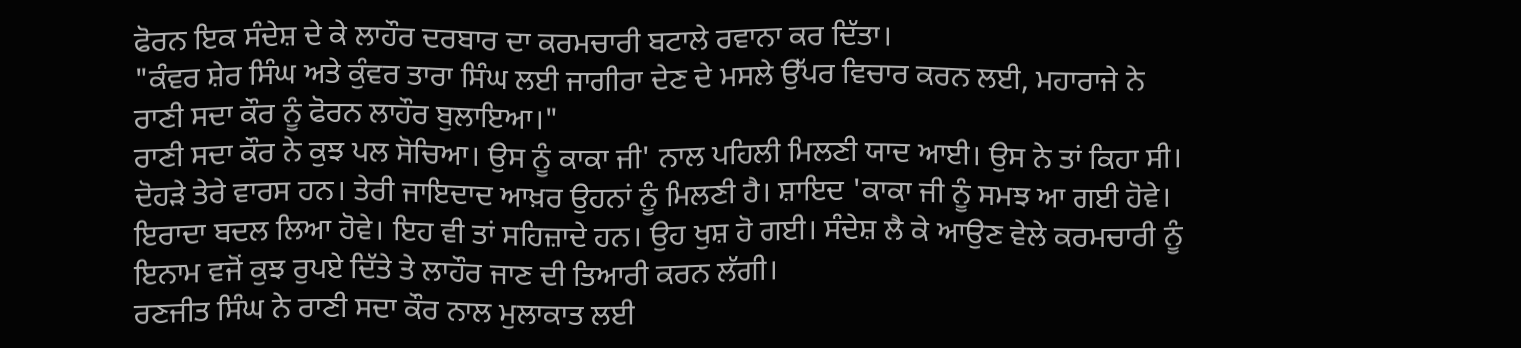ਫੋਰਨ ਇਕ ਸੰਦੇਸ਼ ਦੇ ਕੇ ਲਾਹੌਰ ਦਰਬਾਰ ਦਾ ਕਰਮਚਾਰੀ ਬਟਾਲੇ ਰਵਾਨਾ ਕਰ ਦਿੱਤਾ।
"ਕੰਵਰ ਸ਼ੇਰ ਸਿੰਘ ਅਤੇ ਕੁੰਵਰ ਤਾਰਾ ਸਿੰਘ ਲਈ ਜਾਗੀਰਾ ਦੇਣ ਦੇ ਮਸਲੇ ਉੱਪਰ ਵਿਚਾਰ ਕਰਨ ਲਈ, ਮਹਾਰਾਜੇ ਨੇ ਰਾਣੀ ਸਦਾ ਕੌਰ ਨੂੰ ਫੋਰਨ ਲਾਹੌਰ ਬੁਲਾਇਆ।"
ਰਾਣੀ ਸਦਾ ਕੌਰ ਨੇ ਕੁਝ ਪਲ ਸੋਚਿਆ। ਉਸ ਨੂੰ ਕਾਕਾ ਜੀ' ਨਾਲ ਪਹਿਲੀ ਮਿਲਣੀ ਯਾਦ ਆਈ। ਉਸ ਨੇ ਤਾਂ ਕਿਹਾ ਸੀ। ਦੋਹੜੇ ਤੇਰੇ ਵਾਰਸ ਹਨ। ਤੇਰੀ ਜਾਇਦਾਦ ਆਖ਼ਰ ਉਹਨਾਂ ਨੂੰ ਮਿਲਣੀ ਹੈ। ਸ਼ਾਇਦ 'ਕਾਕਾ ਜੀ ਨੂੰ ਸਮਝ ਆ ਗਈ ਹੋਵੇ। ਇਰਾਦਾ ਬਦਲ ਲਿਆ ਹੋਵੇ। ਇਹ ਵੀ ਤਾਂ ਸਹਿਜ਼ਾਦੇ ਹਨ। ਉਹ ਖੁਸ਼ ਹੋ ਗਈ। ਸੰਦੇਸ਼ ਲੈ ਕੇ ਆਉਣ ਵੇਲੇ ਕਰਮਚਾਰੀ ਨੂੰ ਇਨਾਮ ਵਜੋਂ ਕੁਝ ਰੁਪਏ ਦਿੱਤੇ ਤੇ ਲਾਹੌਰ ਜਾਣ ਦੀ ਤਿਆਰੀ ਕਰਨ ਲੱਗੀ।
ਰਣਜੀਤ ਸਿੰਘ ਨੇ ਰਾਣੀ ਸਦਾ ਕੌਰ ਨਾਲ ਮੁਲਾਕਾਤ ਲਈ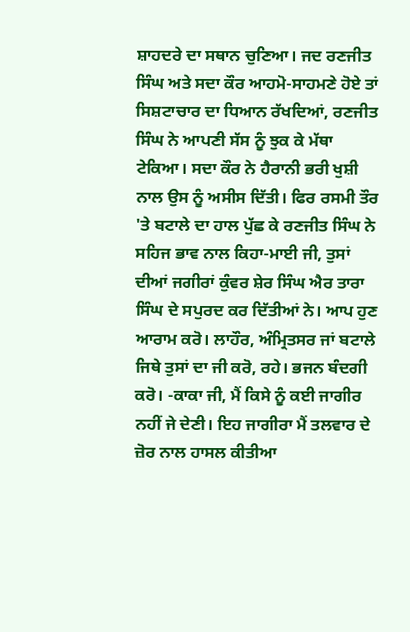ਸ਼ਾਹਦਰੇ ਦਾ ਸਥਾਨ ਚੁਣਿਆ। ਜਦ ਰਣਜੀਤ ਸਿੰਘ ਅਤੇ ਸਦਾ ਕੌਰ ਆਹਮੋ-ਸਾਹਮਣੇ ਹੋਏ ਤਾਂ ਸਿਸ਼ਟਾਚਾਰ ਦਾ ਧਿਆਨ ਰੱਖਦਿਆਂ, ਰਣਜੀਤ ਸਿੰਘ ਨੇ ਆਪਣੀ ਸੱਸ ਨੂੰ ਝੁਕ ਕੇ ਮੱਥਾ ਟੇਕਿਆ। ਸਦਾ ਕੌਰ ਨੇ ਹੈਰਾਨੀ ਭਰੀ ਖੁਸ਼ੀ ਨਾਲ ਉਸ ਨੂੰ ਅਸੀਸ ਦਿੱਤੀ। ਫਿਰ ਰਸਮੀ ਤੌਰ 'ਤੇ ਬਟਾਲੇ ਦਾ ਹਾਲ ਪੁੱਛ ਕੇ ਰਣਜੀਤ ਸਿੰਘ ਨੇ ਸਹਿਜ ਭਾਵ ਨਾਲ ਕਿਹਾ-ਮਾਈ ਜੀ, ਤੁਸਾਂ ਦੀਆਂ ਜਗੀਰਾਂ ਕੁੰਵਰ ਸ਼ੇਰ ਸਿੰਘ ਐਰ ਤਾਰਾ ਸਿੰਘ ਦੇ ਸਪੁਰਦ ਕਰ ਦਿੱਤੀਆਂ ਨੇ। ਆਪ ਹੁਣ ਆਰਾਮ ਕਰੋ। ਲਾਹੌਰ, ਅੰਮ੍ਰਿਤਸਰ ਜਾਂ ਬਟਾਲੇ ਜਿਥੇ ਤੁਸਾਂ ਦਾ ਜੀ ਕਰੋ, ਰਹੇ। ਭਜਨ ਬੰਦਗੀ ਕਰੋ। -ਕਾਕਾ ਜੀ, ਮੈਂ ਕਿਸੇ ਨੂੰ ਕਈ ਜਾਗੀਰ ਨਹੀਂ ਜੇ ਦੇਣੀ। ਇਹ ਜਾਗੀਰਾ ਮੈਂ ਤਲਵਾਰ ਦੇ ਜ਼ੋਰ ਨਾਲ ਹਾਸਲ ਕੀਤੀਆ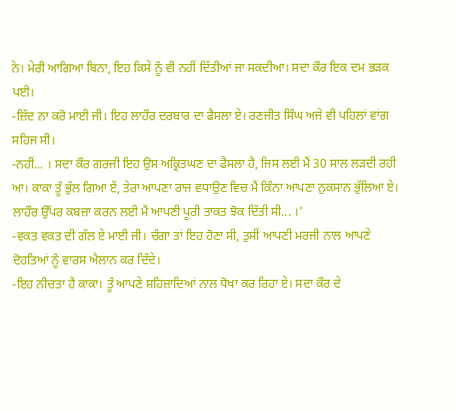ਨੇ। ਮੇਰੀ ਆਗਿਆ ਬਿਨਾ, ਇਹ ਕਿਸੇ ਨੂੰ ਵੀ ਨਹੀਂ ਦਿੱਤੀਆਂ ਜਾ ਸਕਦੀਆ। ਸਦਾ ਕੌਰ ਇਕ ਦਮ ਭੜਕ ਪਈ।
-ਜ਼ਿੱਦ ਨਾ ਕਰੋ ਮਾਈ ਜੀ। ਇਹ ਲਾਹੌਰ ਦਰਬਾਰ ਦਾ ਫੈਸਲਾ ਏ। ਰਣਜੀਤ ਸਿੰਘ ਅਜੇ ਵੀ ਪਹਿਲਾਂ ਵਾਂਗ ਸਹਿਜ ਸੀ।
-ਨਹੀਂ... । ਸਦਾ ਕੌਰ ਗਰਜੀ ਇਹ ਉਸ ਅਕ੍ਰਿਤਘਣ ਦਾ ਫੈਸਲਾ ਹੈ, ਜਿਸ ਲਈ ਮੈਂ 30 ਸਾਲ ਲੜਦੀ ਰਹੀ ਆ। ਕਾਕਾ ਤੂੰ ਭੁੱਲ ਗਿਆ ਏਂ, ਤੇਰਾ ਆਪਣਾ ਰਾਜ ਵਧਾਉਣ ਵਿਚ ਮੈਂ ਕਿੰਨਾ ਆਪਣਾ ਨੁਕਸਾਨ ਭੁੱਲਿਆ ਏ। ਲਾਹੌਰ ਉੱਪਰ ਕਬਜ਼ਾ ਕਰਨ ਲਈ ਮੈਂ ਆਪਣੀ ਪੂਰੀ ਤਾਕਤ ਝੋਕ ਦਿੱਤੀ ਸੀ... ।'
-ਵਕਤ ਵਕਤ ਦੀ ਗੱਲ ਏ ਮਾਈ ਜੀ। ਚੰਗਾ ਤਾਂ ਇਹ ਹੋਣਾ ਸੀ, ਤੁਸੀਂ ਆਪਣੀ ਮਰਜੀ ਨਾਲ ਆਪਣੇ ਦੋਹਤਿਆਂ ਨੂੰ ਵਾਰਸ ਐਲਾਨ ਕਰ ਦਿੰਦੇ।
-ਇਹ ਨੀਚਤਾ ਹੈ ਕਾਕਾ। ਤੂੰ ਆਪਣੇ ਸ਼ਹਿਜ਼ਾਦਿਆਂ ਨਾਲ ਧੋਖਾ ਕਰ ਰਿਹਾ ਏ। ਸਦਾ ਕੌਰ ਦੇ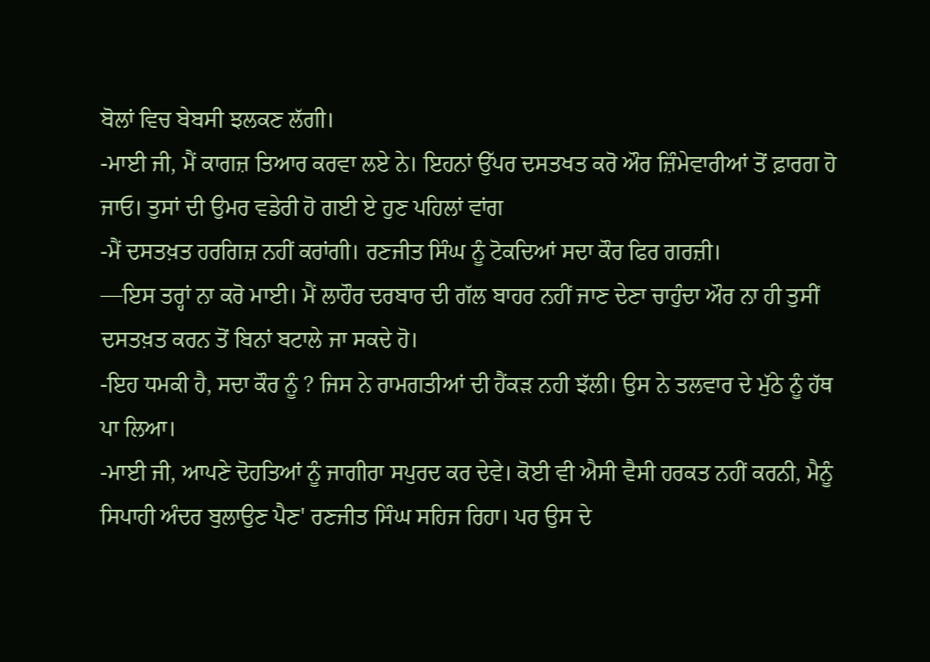ਬੋਲਾਂ ਵਿਚ ਬੇਬਸੀ ਝਲਕਣ ਲੱਗੀ।
-ਮਾਈ ਜੀ, ਮੈਂ ਕਾਗਜ਼ ਤਿਆਰ ਕਰਵਾ ਲਏ ਨੇ। ਇਹਨਾਂ ਉੱਪਰ ਦਸਤਖਤ ਕਰੋ ਔਰ ਜ਼ਿੰਮੇਵਾਰੀਆਂ ਤੋਂ ਫ਼ਾਰਗ ਹੋ ਜਾਓ। ਤੁਸਾਂ ਦੀ ਉਮਰ ਵਡੇਰੀ ਹੋ ਗਈ ਏ ਹੁਣ ਪਹਿਲਾਂ ਵਾਂਗ
-ਮੈਂ ਦਸਤਖ਼ਤ ਹਰਗਿਜ਼ ਨਹੀਂ ਕਰਾਂਗੀ। ਰਣਜੀਤ ਸਿੰਘ ਨੂੰ ਟੋਕਦਿਆਂ ਸਦਾ ਕੌਰ ਫਿਰ ਗਰਜ਼ੀ।
—ਇਸ ਤਰ੍ਹਾਂ ਨਾ ਕਰੋ ਮਾਈ। ਮੈਂ ਲਾਹੌਰ ਦਰਬਾਰ ਦੀ ਗੱਲ ਬਾਹਰ ਨਹੀਂ ਜਾਣ ਦੇਣਾ ਚਾਹੁੰਦਾ ਔਰ ਨਾ ਹੀ ਤੁਸੀਂ ਦਸਤਖ਼ਤ ਕਰਨ ਤੋਂ ਬਿਨਾਂ ਬਟਾਲੇ ਜਾ ਸਕਦੇ ਹੋ।
-ਇਹ ਧਮਕੀ ਹੈ, ਸਦਾ ਕੌਰ ਨੂੰ ? ਜਿਸ ਨੇ ਰਾਮਗਤੀਆਂ ਦੀ ਹੈਂਕੜ ਨਹੀ ਝੱਲੀ। ਉਸ ਨੇ ਤਲਵਾਰ ਦੇ ਮੁੱਠੇ ਨੂੰ ਹੱਥ ਪਾ ਲਿਆ।
-ਮਾਈ ਜੀ, ਆਪਣੇ ਦੋਹਤਿਆਂ ਨੂੰ ਜਾਗੀਰਾ ਸਪੁਰਦ ਕਰ ਦੇਵੇ। ਕੋਈ ਵੀ ਐਸੀ ਵੈਸੀ ਹਰਕਤ ਨਹੀਂ ਕਰਨੀ, ਮੈਨੂੰ ਸਿਪਾਹੀ ਅੰਦਰ ਬੁਲਾਉਣ ਪੈਣ' ਰਣਜੀਤ ਸਿੰਘ ਸਹਿਜ ਰਿਹਾ। ਪਰ ਉਸ ਦੇ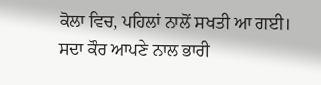ਕੋਲਾ ਵਿਚ, ਪਹਿਲਾਂ ਨਾਲੋਂ ਸਖਤੀ ਆ ਗਈ।
ਸਦਾ ਕੌਰ ਆਪਣੇ ਨਾਲ ਭਾਰੀ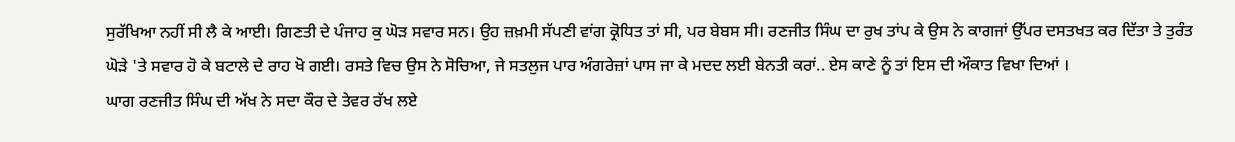ਸੁਰੱਖਿਆ ਨਹੀਂ ਸੀ ਲੈ ਕੇ ਆਈ। ਗਿਣਤੀ ਦੇ ਪੰਜਾਹ ਕੁ ਘੋੜ ਸਵਾਰ ਸਨ। ਉਹ ਜ਼ਖ਼ਮੀ ਸੱਪਣੀ ਵਾਂਗ ਕ੍ਰੋਧਿਤ ਤਾਂ ਸੀ, ਪਰ ਬੇਬਸ ਸੀ। ਰਣਜੀਤ ਸਿੰਘ ਦਾ ਰੁਖ ਤਾਂਪ ਕੇ ਉਸ ਨੇ ਕਾਗਜਾਂ ਉੱਪਰ ਦਸਤਖਤ ਕਰ ਦਿੱਤਾ ਤੇ ਤੁਰੰਤ ਘੋੜੇ 'ਤੇ ਸਵਾਰ ਹੋ ਕੇ ਬਟਾਲੇ ਦੇ ਰਾਹ ਖੋ ਗਈ। ਰਸਤੇ ਵਿਚ ਉਸ ਨੇ ਸੋਚਿਆ, ਜੇ ਸਤਲੁਜ ਪਾਰ ਅੰਗਰੇਜ਼ਾਂ ਪਾਸ ਜਾ ਕੇ ਮਦਦ ਲਈ ਬੇਨਤੀ ਕਰਾਂ.. ਏਸ ਕਾਣੇ ਨੂੰ ਤਾਂ ਇਸ ਦੀ ਔਕਾਤ ਵਿਖਾ ਦਿਆਂ ।
ਘਾਗ ਰਣਜੀਤ ਸਿੰਘ ਦੀ ਅੱਖ ਨੇ ਸਦਾ ਕੌਰ ਦੇ ਤੇਵਰ ਰੱਖ ਲਏ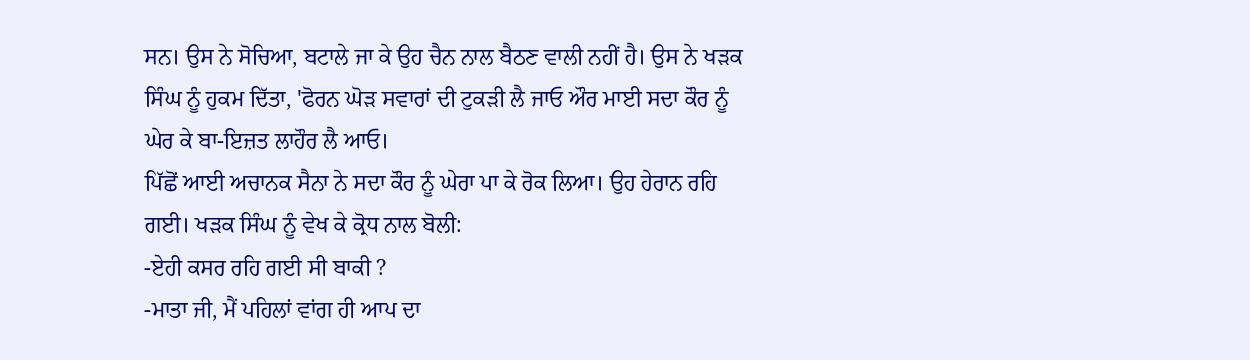ਸਨ। ਉਸ ਨੇ ਸੋਚਿਆ, ਬਟਾਲੇ ਜਾ ਕੇ ਉਹ ਚੈਨ ਨਾਲ ਬੈਠਣ ਵਾਲੀ ਨਹੀਂ ਹੈ। ਉਸ ਨੇ ਖੜਕ ਸਿੰਘ ਨੂੰ ਹੁਕਮ ਦਿੱਤਾ, 'ਫੋਰਨ ਘੋੜ ਸਵਾਰਾਂ ਦੀ ਟੁਕੜੀ ਲੈ ਜਾਓ ਔਰ ਮਾਈ ਸਦਾ ਕੌਰ ਨੂੰ ਘੇਰ ਕੇ ਬਾ-ਇਜ਼ਤ ਲਾਹੌਰ ਲੈ ਆਓ।
ਪਿੱਛੋਂ ਆਈ ਅਚਾਨਕ ਸੈਨਾ ਨੇ ਸਦਾ ਕੌਰ ਨੂੰ ਘੇਰਾ ਪਾ ਕੇ ਰੋਕ ਲਿਆ। ਉਹ ਹੇਰਾਨ ਰਹਿ ਗਈ। ਖੜਕ ਸਿੰਘ ਨੂੰ ਵੇਖ ਕੇ ਕ੍ਰੋਧ ਨਾਲ ਬੋਲੀ:
-ਏਹੀ ਕਸਰ ਰਹਿ ਗਈ ਸੀ ਬਾਕੀ ?
-ਮਾਤਾ ਜੀ, ਮੈਂ ਪਹਿਲਾਂ ਵਾਂਗ ਹੀ ਆਪ ਦਾ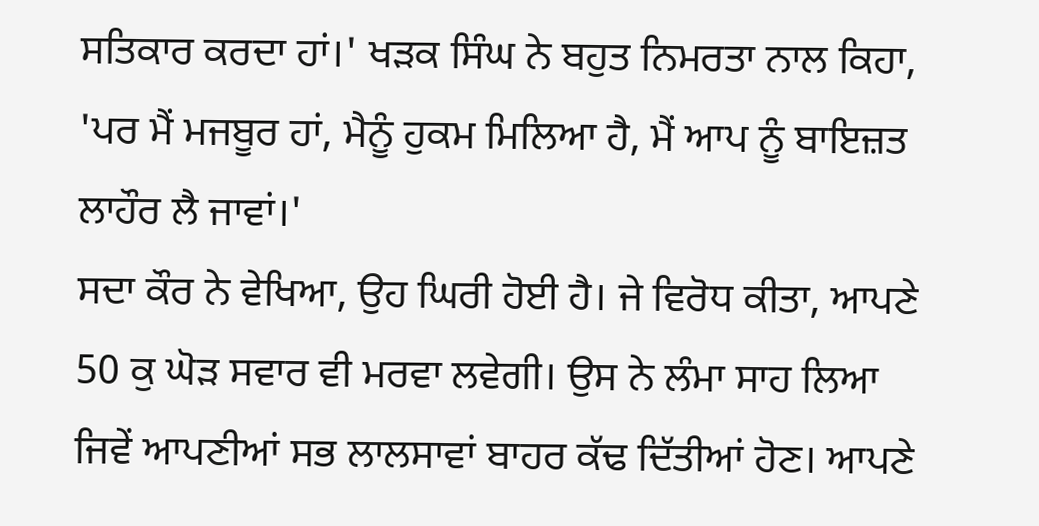ਸਤਿਕਾਰ ਕਰਦਾ ਹਾਂ।' ਖੜਕ ਸਿੰਘ ਨੇ ਬਹੁਤ ਨਿਮਰਤਾ ਨਾਲ ਕਿਹਾ, 'ਪਰ ਮੈਂ ਮਜਬੂਰ ਹਾਂ, ਮੈਨੂੰ ਹੁਕਮ ਮਿਲਿਆ ਹੈ, ਮੈਂ ਆਪ ਨੂੰ ਬਾਇਜ਼ਤ ਲਾਹੌਰ ਲੈ ਜਾਵਾਂ।'
ਸਦਾ ਕੌਰ ਨੇ ਵੇਖਿਆ, ਉਹ ਘਿਰੀ ਹੋਈ ਹੈ। ਜੇ ਵਿਰੋਧ ਕੀਤਾ, ਆਪਣੇ 50 ਕੁ ਘੋੜ ਸਵਾਰ ਵੀ ਮਰਵਾ ਲਵੇਗੀ। ਉਸ ਨੇ ਲੰਮਾ ਸਾਹ ਲਿਆ ਜਿਵੇਂ ਆਪਣੀਆਂ ਸਭ ਲਾਲਸਾਵਾਂ ਬਾਹਰ ਕੱਢ ਦਿੱਤੀਆਂ ਹੋਣ। ਆਪਣੇ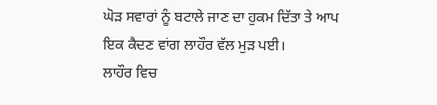ਘੋੜ ਸਵਾਰਾਂ ਨੂੰ ਬਟਾਲੇ ਜਾਣ ਦਾ ਹੁਕਮ ਦਿੱਤਾ ਤੇ ਆਪ ਇਕ ਕੈਦਣ ਵਾਂਗ ਲਾਹੌਰ ਵੱਲ ਮੁੜ ਪਈ।
ਲਾਹੌਰ ਵਿਚ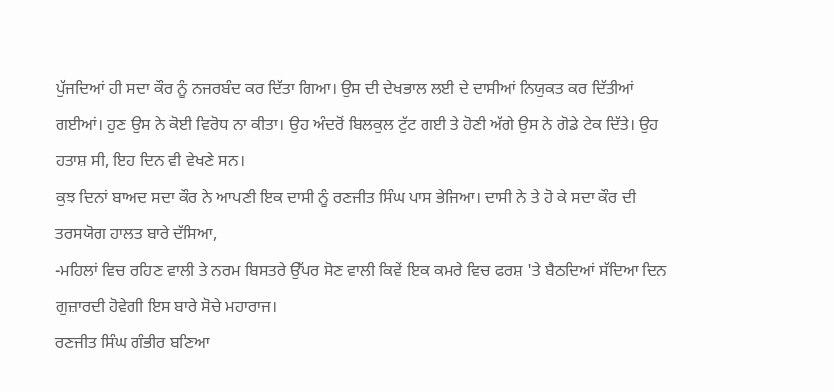ਪੁੱਜਦਿਆਂ ਹੀ ਸਦਾ ਕੌਰ ਨੂੰ ਨਜਰਬੰਦ ਕਰ ਦਿੱਤਾ ਗਿਆ। ਉਸ ਦੀ ਦੇਖਭਾਲ ਲਈ ਦੇ ਦਾਸੀਆਂ ਨਿਯੁਕਤ ਕਰ ਦਿੱਤੀਆਂ ਗਈਆਂ। ਹੁਣ ਉਸ ਨੇ ਕੋਈ ਵਿਰੋਧ ਨਾ ਕੀਤਾ। ਉਹ ਅੰਦਰੋਂ ਬਿਲਕੁਲ ਟੁੱਟ ਗਈ ਤੇ ਹੋਣੀ ਅੱਗੇ ਉਸ ਨੇ ਗੋਡੇ ਟੇਕ ਦਿੱਤੇ। ਉਹ ਹਤਾਸ਼ ਸੀ, ਇਹ ਦਿਨ ਵੀ ਵੇਖਣੇ ਸਨ।
ਕੁਝ ਦਿਨਾਂ ਬਾਅਦ ਸਦਾ ਕੌਰ ਨੇ ਆਪਣੀ ਇਕ ਦਾਸੀ ਨੂੰ ਰਣਜੀਤ ਸਿੰਘ ਪਾਸ ਭੇਜਿਆ। ਦਾਸੀ ਨੇ ਤੇ ਹੋ ਕੇ ਸਦਾ ਕੌਰ ਦੀ ਤਰਸਯੋਗ ਹਾਲਤ ਬਾਰੇ ਦੱਸਿਆ,
-ਮਹਿਲਾਂ ਵਿਚ ਰਹਿਣ ਵਾਲੀ ਤੇ ਨਰਮ ਬਿਸਤਰੇ ਉੱਪਰ ਸੋਣ ਵਾਲੀ ਕਿਵੇਂ ਇਕ ਕਮਰੇ ਵਿਚ ਫਰਸ਼ 'ਤੇ ਬੈਠਦਿਆਂ ਸੱਦਿਆ ਦਿਨ ਗੁਜ਼ਾਰਦੀ ਹੋਵੇਗੀ ਇਸ ਬਾਰੇ ਸੋਚੇ ਮਹਾਰਾਜ।
ਰਣਜੀਤ ਸਿੰਘ ਗੰਭੀਰ ਬਣਿਆ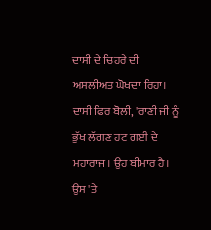ਦਾਸੀ ਦੇ ਚਿਹਰੇ ਦੀ ਅਸਲੀਅਤ ਘੋਖਦਾ ਰਿਹਾ। ਦਾਸੀ ਫਿਰ ਬੋਲੀ, 'ਰਾਣੀ ਜੀ ਨੂੰ ਭੁੱਖ ਲੱਗਣ ਹਟ ਗਈ ਦੇ ਮਹਾਰਾਜ। ਉਹ ਬੀਮਾਰ ਹੈ। ਉਸ 'ਤੇ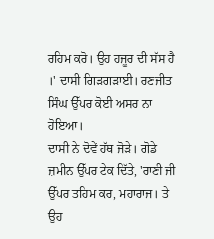ਰਹਿਮ ਕਰੋ। ਉਹ ਹਜੂਰ ਦੀ ਸੱਸ ਹੈ ।' ਦਾਸੀ ਗਿੜਗੜਾਈ। ਰਣਜੀਤ ਸਿੰਘ ਉੱਪਰ ਕੋਈ ਅਸਰ ਨਾ ਹੋਇਆ।
ਦਾਸੀ ਨੇ ਦੋਵੇਂ ਹੱਥ ਜੋੜੇ। ਗੋਡੇ ਜ਼ਮੀਨ ਉੱਪਰ ਟੇਕ ਦਿੱਤੇ, 'ਰਾਣੀ ਜੀ ਉੱਪਰ ਤਹਿਮ ਕਰ, ਮਹਾਰਾਜ। ਤੇ ਉਹ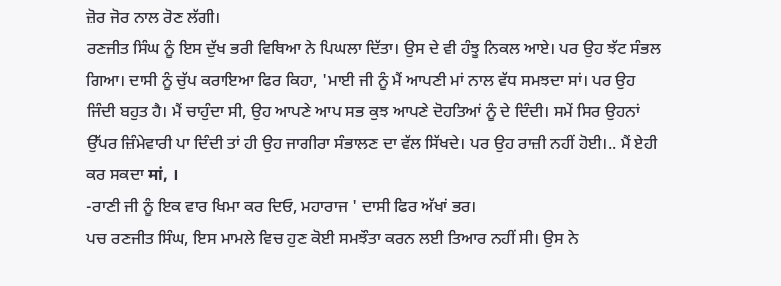ਜ਼ੋਰ ਜੋਰ ਨਾਲ ਰੋਣ ਲੱਗੀ।
ਰਣਜੀਤ ਸਿੰਘ ਨੂੰ ਇਸ ਦੁੱਖ ਭਰੀ ਵਿਥਿਆ ਨੇ ਪਿਘਲਾ ਦਿੱਤਾ। ਉਸ ਦੇ ਵੀ ਹੰਝੂ ਨਿਕਲ ਆਏ। ਪਰ ਉਹ ਝੱਟ ਸੰਭਲ ਗਿਆ। ਦਾਸੀ ਨੂੰ ਚੁੱਪ ਕਰਾਇਆ ਫਿਰ ਕਿਹਾ, 'ਮਾਈ ਜੀ ਨੂੰ ਮੈਂ ਆਪਣੀ ਮਾਂ ਨਾਲ ਵੱਧ ਸਮਝਦਾ ਸਾਂ। ਪਰ ਉਹ ਜਿੰਦੀ ਬਹੁਤ ਹੈ। ਮੈਂ ਚਾਹੁੰਦਾ ਸੀ, ਉਹ ਆਪਣੇ ਆਪ ਸਭ ਕੁਝ ਆਪਣੇ ਦੋਹਤਿਆਂ ਨੂੰ ਦੇ ਦਿੰਦੀ। ਸਮੇਂ ਸਿਰ ਉਹਨਾਂ ਉੱਪਰ ਜ਼ਿੰਮੇਵਾਰੀ ਪਾ ਦਿੰਦੀ ਤਾਂ ਹੀ ਉਹ ਜਾਗੀਰਾ ਸੰਭਾਲਣ ਦਾ ਵੱਲ ਸਿੱਖਦੇ। ਪਰ ਉਹ ਰਾਜ਼ੀ ਨਹੀਂ ਹੋਈ।.. ਮੈਂ ਏਹੀ ਕਰ ਸਕਦਾ मां, ।
-ਰਾਣੀ ਜੀ ਨੂੰ ਇਕ ਵਾਰ ਖਿਮਾ ਕਰ ਦਿਓ, ਮਹਾਰਾਜ ' ਦਾਸੀ ਫਿਰ ਅੱਖਾਂ ਭਰ।
ਪਚ ਰਣਜੀਤ ਸਿੰਘ, ਇਸ ਮਾਮਲੇ ਵਿਚ ਹੁਣ ਕੋਈ ਸਮਝੌਤਾ ਕਰਨ ਲਈ ਤਿਆਰ ਨਹੀਂ ਸੀ। ਉਸ ਨੇ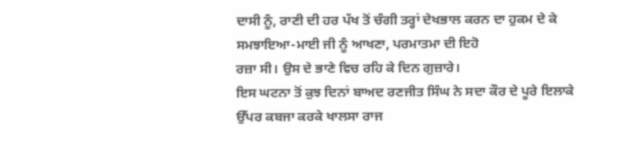ਦਾਸੀ ਨੂੰ, ਰਾਣੀ ਦੀ ਹਰ ਪੱਖ ਤੋਂ ਚੰਗੀ ਤਰ੍ਹਾਂ ਦੇਖਭਾਲ ਕਰਨ ਦਾ ਹੁਕਮ ਦੇ ਕੇ ਸਮਝਾਇਆ-ਮਾਈ ਜੀ ਨੂੰ ਆਖਣਾ, ਪਰਮਾਤਮਾ ਦੀ ਇਹੋ
ਰਜ਼ਾ ਸੀ। ਉਸ ਦੇ ਭਾਣੇ ਵਿਚ ਰਹਿ ਕੇ ਦਿਨ ਗੁਜ਼ਾਰੇ।
ਇਸ ਘਟਨਾ ਤੋਂ ਕੁਝ ਦਿਨਾਂ ਬਾਅਦ ਰਣਜੀਤ ਸਿੰਘ ਨੇ ਸਦਾ ਕੌਰ ਦੇ ਪੂਰੇ ਇਲਾਕੇ ਉੱਪਰ ਕਬਜਾ ਕਰਕੇ ਖਾਲਸਾ ਰਾਜ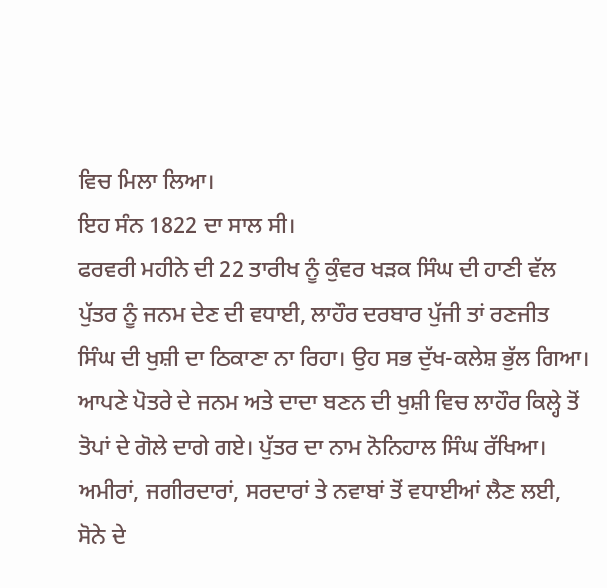ਵਿਚ ਮਿਲਾ ਲਿਆ।
ਇਹ ਸੰਨ 1822 ਦਾ ਸਾਲ ਸੀ।
ਫਰਵਰੀ ਮਹੀਨੇ ਦੀ 22 ਤਾਰੀਖ ਨੂੰ ਕੁੰਵਰ ਖੜਕ ਸਿੰਘ ਦੀ ਹਾਣੀ ਵੱਲ ਪੁੱਤਰ ਨੂੰ ਜਨਮ ਦੇਣ ਦੀ ਵਧਾਈ, ਲਾਹੌਰ ਦਰਬਾਰ ਪੁੱਜੀ ਤਾਂ ਰਣਜੀਤ ਸਿੰਘ ਦੀ ਖੁਸ਼ੀ ਦਾ ਠਿਕਾਣਾ ਨਾ ਰਿਹਾ। ਉਹ ਸਭ ਦੁੱਖ-ਕਲੇਸ਼ ਭੁੱਲ ਗਿਆ। ਆਪਣੇ ਪੋਤਰੇ ਦੇ ਜਨਮ ਅਤੇ ਦਾਦਾ ਬਣਨ ਦੀ ਖੁਸ਼ੀ ਵਿਚ ਲਾਹੌਰ ਕਿਲ੍ਹੇ ਤੋਂ ਤੋਪਾਂ ਦੇ ਗੋਲੇ ਦਾਗੇ ਗਏ। ਪੁੱਤਰ ਦਾ ਨਾਮ ਨੋਨਿਹਾਲ ਸਿੰਘ ਰੱਖਿਆ। ਅਮੀਰਾਂ, ਜਗੀਰਦਾਰਾਂ, ਸਰਦਾਰਾਂ ਤੇ ਨਵਾਬਾਂ ਤੋਂ ਵਧਾਈਆਂ ਲੈਣ ਲਈ, ਸੋਨੇ ਦੇ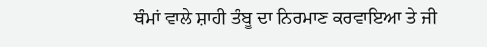ਥੰਮਾਂ ਵਾਲੇ ਸ਼ਾਹੀ ਤੰਬੂ ਦਾ ਨਿਰਮਾਣ ਕਰਵਾਇਆ ਤੇ ਜੀ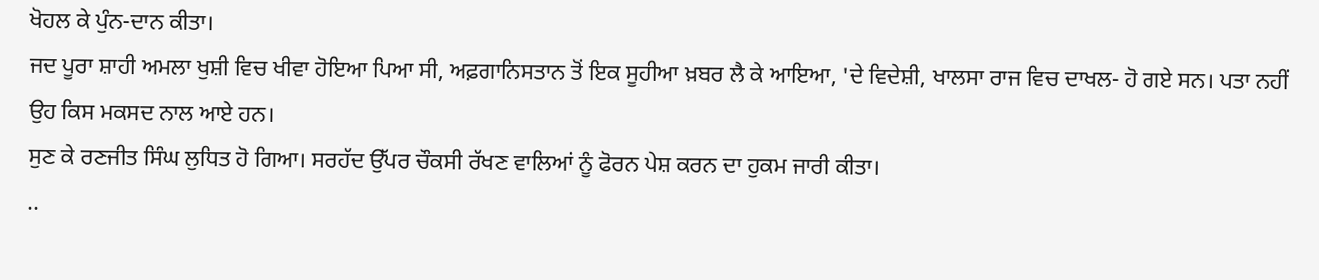ਖੋਹਲ ਕੇ ਪੁੰਨ-ਦਾਨ ਕੀਤਾ।
ਜਦ ਪੂਰਾ ਸ਼ਾਹੀ ਅਮਲਾ ਖੁਸ਼ੀ ਵਿਚ ਖੀਵਾ ਹੋਇਆ ਪਿਆ ਸੀ, ਅਫ਼ਗਾਨਿਸਤਾਨ ਤੋਂ ਇਕ ਸੂਹੀਆ ਖ਼ਬਰ ਲੈ ਕੇ ਆਇਆ, 'ਦੇ ਵਿਦੇਸ਼ੀ, ਖਾਲਸਾ ਰਾਜ ਵਿਚ ਦਾਖਲ- ਹੋ ਗਏ ਸਨ। ਪਤਾ ਨਹੀਂ ਉਹ ਕਿਸ ਮਕਸਦ ਨਾਲ ਆਏ ਹਨ।
ਸੁਣ ਕੇ ਰਣਜੀਤ ਸਿੰਘ ਲੁਧਿਤ ਹੋ ਗਿਆ। ਸਰਹੱਦ ਉੱਪਰ ਚੌਕਸੀ ਰੱਖਣ ਵਾਲਿਆਂ ਨੂੰ ਫੋਰਨ ਪੇਸ਼ ਕਰਨ ਦਾ ਹੁਕਮ ਜਾਰੀ ਕੀਤਾ।
..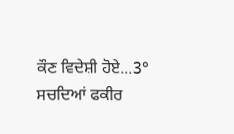ਕੌਣ ਵਿਦੇਸ਼ੀ ਹੋਏ...3° ਸਚਦਿਆਂ ਫਕੀਰ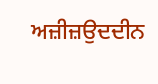ਅਜ਼ੀਜ਼ਉਦਦੀਨ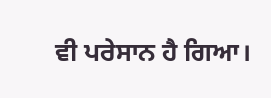ਵੀ ਪਰੇਸਾਨ ਹੈ ਗਿਆ।